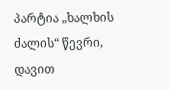პარტია „ხალხის ძალის“ წევრი, დავით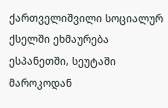ქართველიშვილი სოციალურ ქსელში ეხმაურება ესპანეთში, სეუტაში მაროკოდან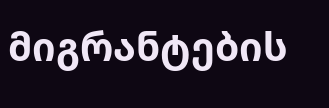მიგრანტების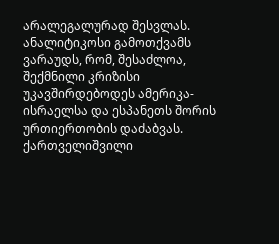არალეგალურად შესვლას. ანალიტიკოსი გამოთქვამს ვარაუდს, რომ, შესაძლოა, შექმნილი კრიზისი უკავშირდებოდეს ამერიკა-ისრაელსა და ესპანეთს შორის ურთიერთობის დაძაბვას. ქართველიშვილი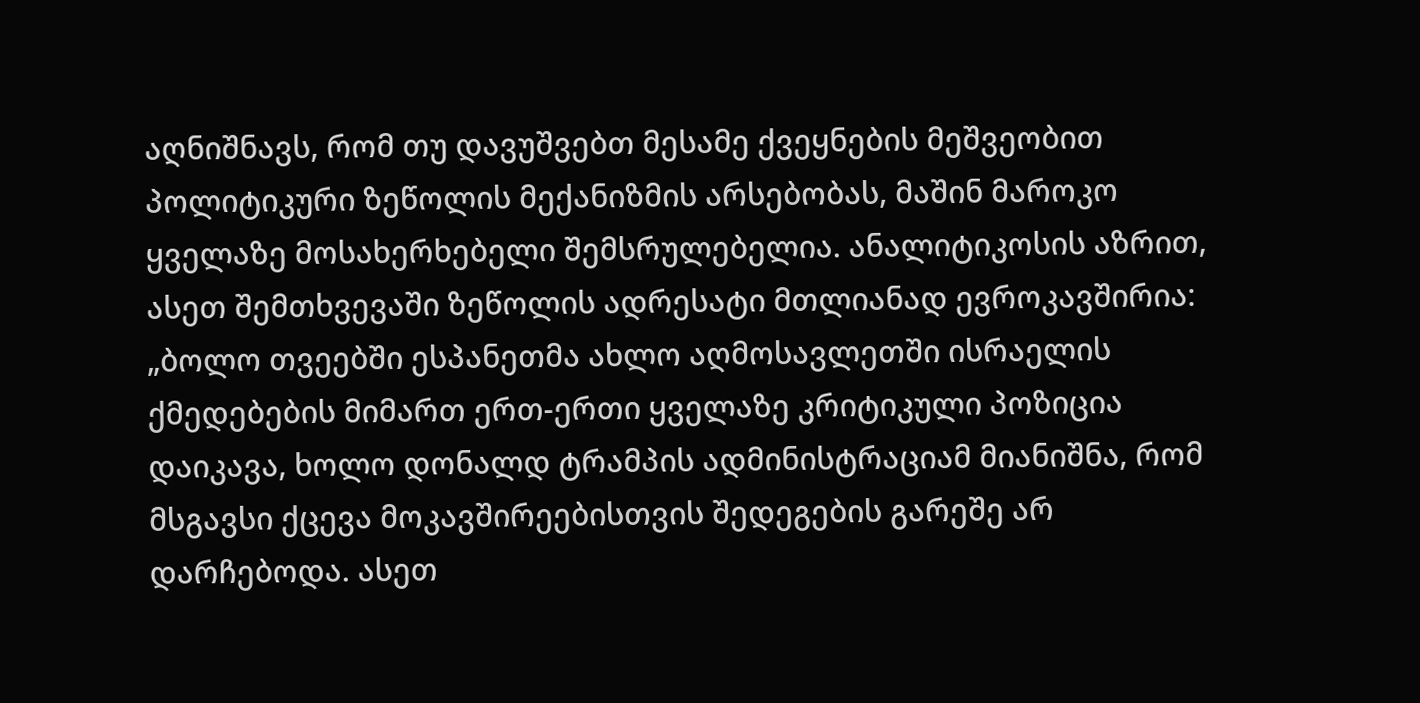აღნიშნავს, რომ თუ დავუშვებთ მესამე ქვეყნების მეშვეობით პოლიტიკური ზეწოლის მექანიზმის არსებობას, მაშინ მაროკო ყველაზე მოსახერხებელი შემსრულებელია. ანალიტიკოსის აზრით, ასეთ შემთხვევაში ზეწოლის ადრესატი მთლიანად ევროკავშირია:
„ბოლო თვეებში ესპანეთმა ახლო აღმოსავლეთში ისრაელის ქმედებების მიმართ ერთ-ერთი ყველაზე კრიტიკული პოზიცია დაიკავა, ხოლო დონალდ ტრამპის ადმინისტრაციამ მიანიშნა, რომ მსგავსი ქცევა მოკავშირეებისთვის შედეგების გარეშე არ დარჩებოდა. ასეთ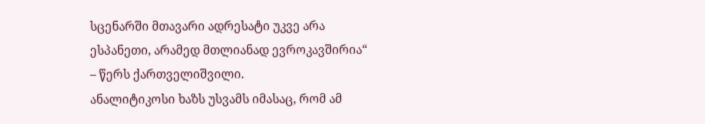სცენარში მთავარი ადრესატი უკვე არა ესპანეთი, არამედ მთლიანად ევროკავშირია“ – წერს ქართველიშვილი.
ანალიტიკოსი ხაზს უსვამს იმასაც, რომ ამ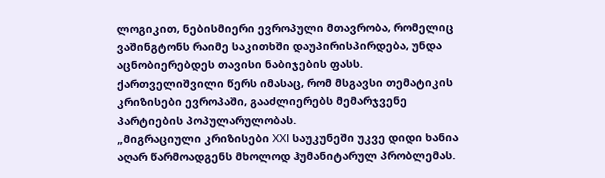ლოგიკით, ნებისმიერი ევროპული მთავრობა, რომელიც ვაშინგტონს რაიმე საკითხში დაუპირისპირდება, უნდა აცნობიერებდეს თავისი ნაბიჯების ფასს. ქართველიშვილი წერს იმასაც, რომ მსგავსი თემატიკის კრიზისები ევროპაში, გააძლიერებს მემარჯვენე პარტიების პოპულარულობას.
„მიგრაციული კრიზისები XXI საუკუნეში უკვე დიდი ხანია აღარ წარმოადგენს მხოლოდ ჰუმანიტარულ პრობლემას.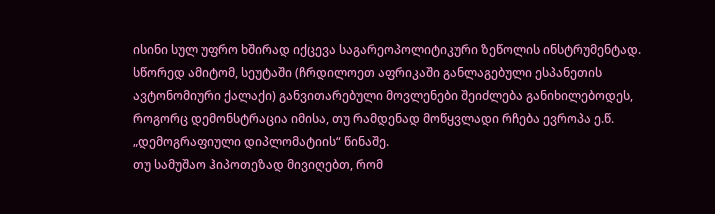ისინი სულ უფრო ხშირად იქცევა საგარეოპოლიტიკური ზეწოლის ინსტრუმენტად. სწორედ ამიტომ, სეუტაში (ჩრდილოეთ აფრიკაში განლაგებული ესპანეთის ავტონომიური ქალაქი) განვითარებული მოვლენები შეიძლება განიხილებოდეს, როგორც დემონსტრაცია იმისა, თუ რამდენად მოწყვლადი რჩება ევროპა ე.წ. „დემოგრაფიული დიპლომატიის“ წინაშე.
თუ სამუშაო ჰიპოთეზად მივიღებთ, რომ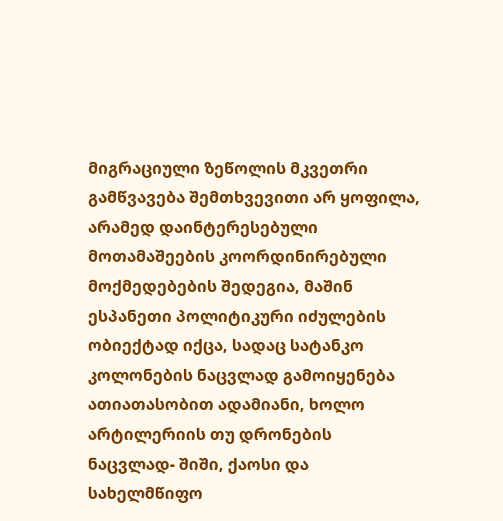მიგრაციული ზეწოლის მკვეთრი გამწვავება შემთხვევითი არ ყოფილა, არამედ დაინტერესებული მოთამაშეების კოორდინირებული მოქმედებების შედეგია, მაშინ ესპანეთი პოლიტიკური იძულების ობიექტად იქცა, სადაც სატანკო კოლონების ნაცვლად გამოიყენება ათიათასობით ადამიანი, ხოლო არტილერიის თუ დრონების ნაცვლად- შიში, ქაოსი და სახელმწიფო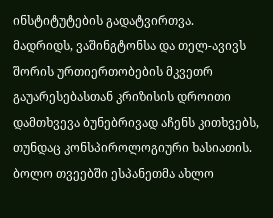ინსტიტუტების გადატვირთვა.
მადრიდს, ვაშინგტონსა და თელ-ავივს შორის ურთიერთობების მკვეთრ გაუარესებასთან კრიზისის დროითი დამთხვევა ბუნებრივად აჩენს კითხვებს, თუნდაც კონსპიროლოგიური ხასიათის. ბოლო თვეებში ესპანეთმა ახლო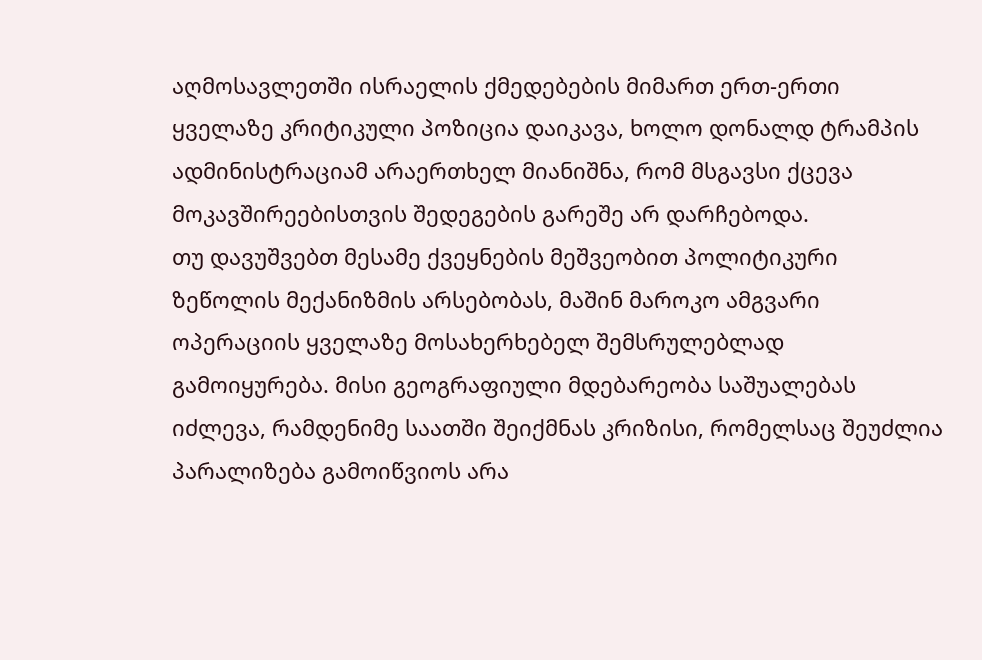აღმოსავლეთში ისრაელის ქმედებების მიმართ ერთ-ერთი ყველაზე კრიტიკული პოზიცია დაიკავა, ხოლო დონალდ ტრამპის ადმინისტრაციამ არაერთხელ მიანიშნა, რომ მსგავსი ქცევა მოკავშირეებისთვის შედეგების გარეშე არ დარჩებოდა.
თუ დავუშვებთ მესამე ქვეყნების მეშვეობით პოლიტიკური ზეწოლის მექანიზმის არსებობას, მაშინ მაროკო ამგვარი ოპერაციის ყველაზე მოსახერხებელ შემსრულებლად გამოიყურება. მისი გეოგრაფიული მდებარეობა საშუალებას იძლევა, რამდენიმე საათში შეიქმნას კრიზისი, რომელსაც შეუძლია პარალიზება გამოიწვიოს არა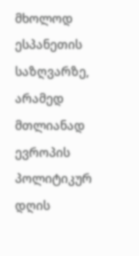მხოლოდ ესპანეთის საზღვარზე, არამედ მთლიანად ევროპის პოლიტიკურ დღის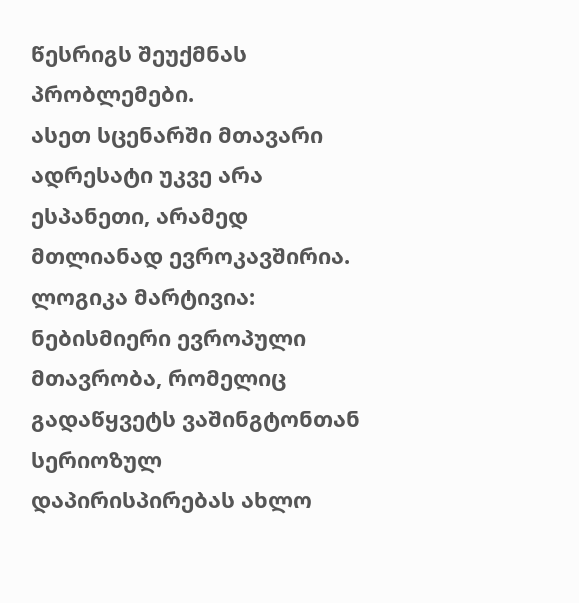წესრიგს შეუქმნას პრობლემები.
ასეთ სცენარში მთავარი ადრესატი უკვე არა ესპანეთი, არამედ მთლიანად ევროკავშირია. ლოგიკა მარტივია: ნებისმიერი ევროპული მთავრობა, რომელიც გადაწყვეტს ვაშინგტონთან სერიოზულ დაპირისპირებას ახლო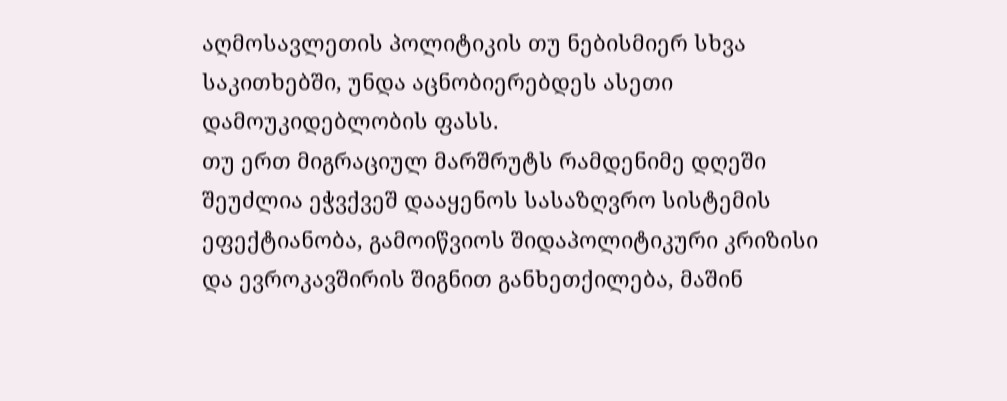აღმოსავლეთის პოლიტიკის თუ ნებისმიერ სხვა საკითხებში, უნდა აცნობიერებდეს ასეთი დამოუკიდებლობის ფასს.
თუ ერთ მიგრაციულ მარშრუტს რამდენიმე დღეში შეუძლია ეჭვქვეშ დააყენოს სასაზღვრო სისტემის ეფექტიანობა, გამოიწვიოს შიდაპოლიტიკური კრიზისი და ევროკავშირის შიგნით განხეთქილება, მაშინ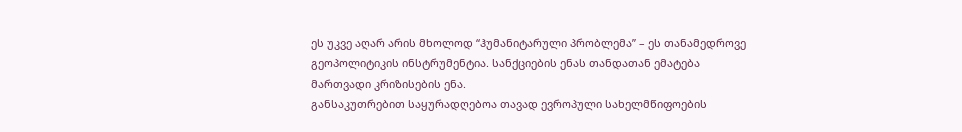ეს უკვე აღარ არის მხოლოდ “ჰუმანიტარული პრობლემა” – ეს თანამედროვე გეოპოლიტიკის ინსტრუმენტია. სანქციების ენას თანდათან ემატება მართვადი კრიზისების ენა.
განსაკუთრებით საყურადღებოა თავად ევროპული სახელმწიფოების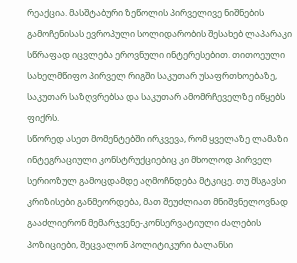რეაქცია. მასშტაბური ზეწოლის პირველივე ნიშნების გამოჩენისას ევროპული სოლიდარობის შესახებ ლაპარაკი სწრაფად იცვლება ეროვნული ინტერესებით. თითოეული სახელმწიფო პირველ რიგში საკუთარ უსაფრთხოებაზე, საკუთარ საზღვრებსა და საკუთარ ამომრჩეველზე იწყებს ფიქრს.
სწორედ ასეთ მომენტებში ირკვევა, რომ ყველაზე ლამაზი ინტეგრაციული კონსტრუქციებიც კი მხოლოდ პირველ სერიოზულ გამოცდამდე აღმოჩნდება მტკიცე. თუ მსგავსი კრიზისები განმეორდება, მათ შეუძლიათ მნიშვნელოვნად გააძლიერონ მემარჯვენე-კონსერვატიული ძალების პოზიციები, შეცვალონ პოლიტიკური ბალანსი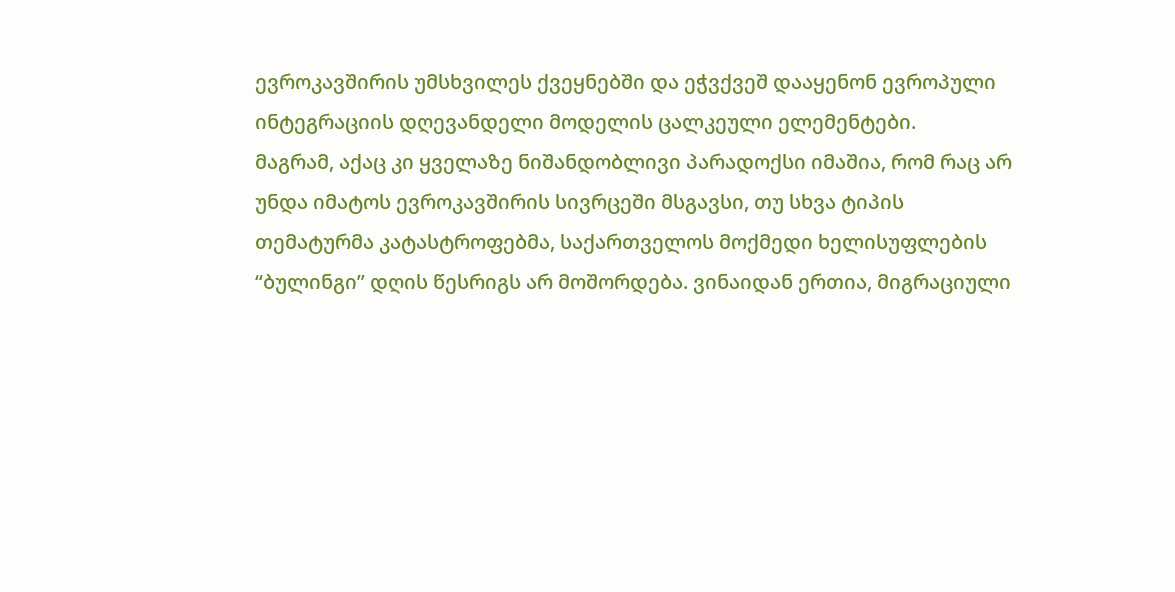ევროკავშირის უმსხვილეს ქვეყნებში და ეჭვქვეშ დააყენონ ევროპული ინტეგრაციის დღევანდელი მოდელის ცალკეული ელემენტები.
მაგრამ, აქაც კი ყველაზე ნიშანდობლივი პარადოქსი იმაშია, რომ რაც არ უნდა იმატოს ევროკავშირის სივრცეში მსგავსი, თუ სხვა ტიპის თემატურმა კატასტროფებმა, საქართველოს მოქმედი ხელისუფლების “ბულინგი” დღის წესრიგს არ მოშორდება. ვინაიდან ერთია, მიგრაციული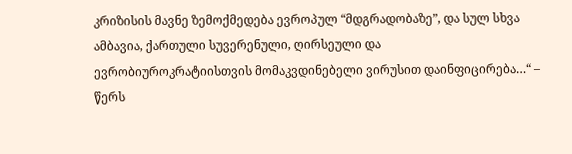კრიზისის მავნე ზემოქმედება ევროპულ “მდგრადობაზე”, და სულ სხვა ამბავია, ქართული სუვერენული, ღირსეული და ევრობიუროკრატიისთვის მომაკვდინებელი ვირუსით დაინფიცირება…“ – წერს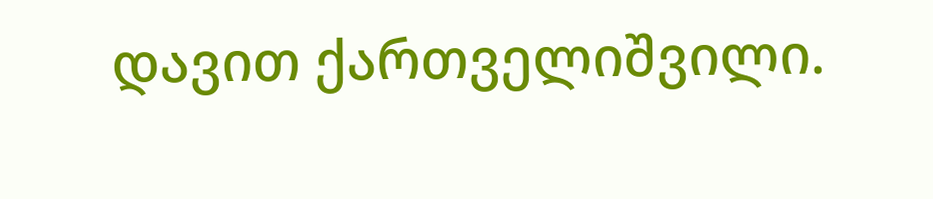დავით ქართველიშვილი.